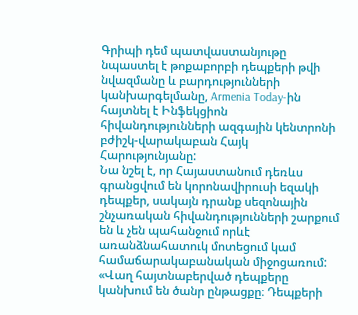Գրիպի դեմ պատվաստանյութը նպաստել է թոքաբորբի դեպքերի թվի նվազմանը և բարդությունների կանխարգելմանը, Armenia Today-ին հայտնել է Ինֆեկցիոն հիվանդությունների ազգային կենտրոնի բժիշկ-վարակաբան Հայկ Հարությունյանը:
Նա նշել է, որ Հայաստանում դեռևս գրանցվում են կորոնավիրուսի եզակի դեպքեր, սակայն դրանք սեզոնային շնչառական հիվանդությունների շարքում են և չեն պահանջում որևէ առանձնահատուկ մոտեցում կամ համաճարակաբանական միջոցառում:
«Վաղ հայտնաբերված դեպքերը կանխում են ծանր ընթացքը։ Դեպքերի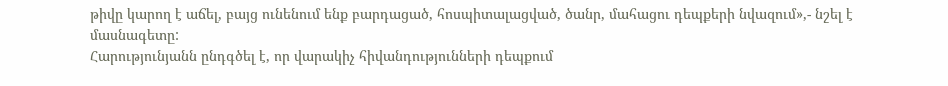թիվը կարող է աճել, բայց ունենում ենք բարդացած, հոսպիտալացված, ծանր, մահացու դեպքերի նվազում»,- նշել է մասնագետը:
Հարությունյանն ընդգծել է, որ վարակիչ հիվանդությունների դեպքում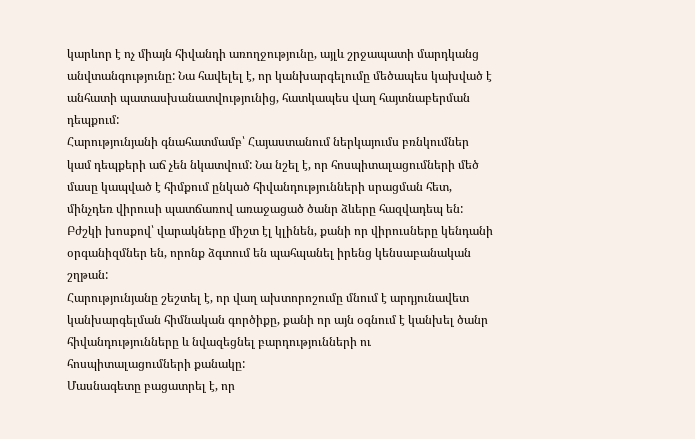կարևոր է ոչ միայն հիվանդի առողջությունը, այլև շրջապատի մարդկանց անվտանգությունը: Նա հավելել է, որ կանխարգելումը մեծապես կախված է անհատի պատասխանատվությունից, հատկապես վաղ հայտնաբերման դեպքում:
Հարությունյանի գնահատմամբ՝ Հայաստանում ներկայումս բռնկումներ կամ դեպքերի աճ չեն նկատվում: Նա նշել է, որ հոսպիտալացումների մեծ մասը կապված է հիմքում ընկած հիվանդությունների սրացման հետ, մինչդեռ վիրուսի պատճառով առաջացած ծանր ձևերը հազվադեպ են:
Բժշկի խոսքով՝ վարակները միշտ էլ կլինեն, քանի որ վիրուսները կենդանի օրգանիզմներ են, որոնք ձգտում են պահպանել իրենց կենսաբանական շղթան:
Հարությունյանը շեշտել է, որ վաղ ախտորոշումը մնում է արդյունավետ կանխարգելման հիմնական գործիքը, քանի որ այն օգնում է կանխել ծանր հիվանդությունները և նվազեցնել բարդությունների ու հոսպիտալացումների քանակը:
Մասնագետը բացատրել է, որ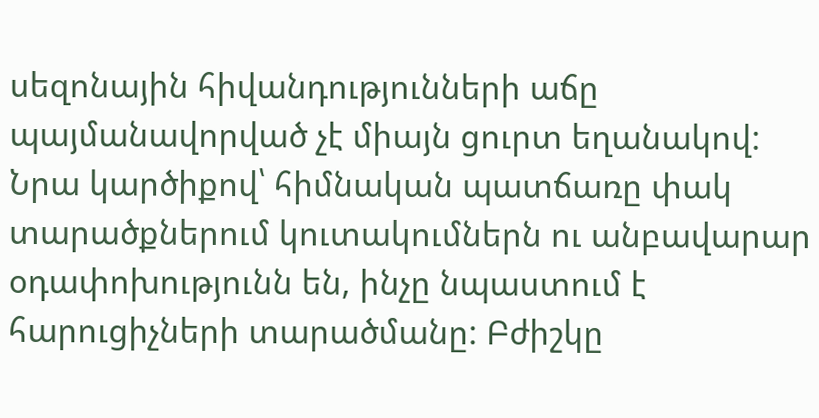սեզոնային հիվանդությունների աճը պայմանավորված չէ միայն ցուրտ եղանակով: Նրա կարծիքով՝ հիմնական պատճառը փակ տարածքներում կուտակումներն ու անբավարար օդափոխությունն են, ինչը նպաստում է հարուցիչների տարածմանը: Բժիշկը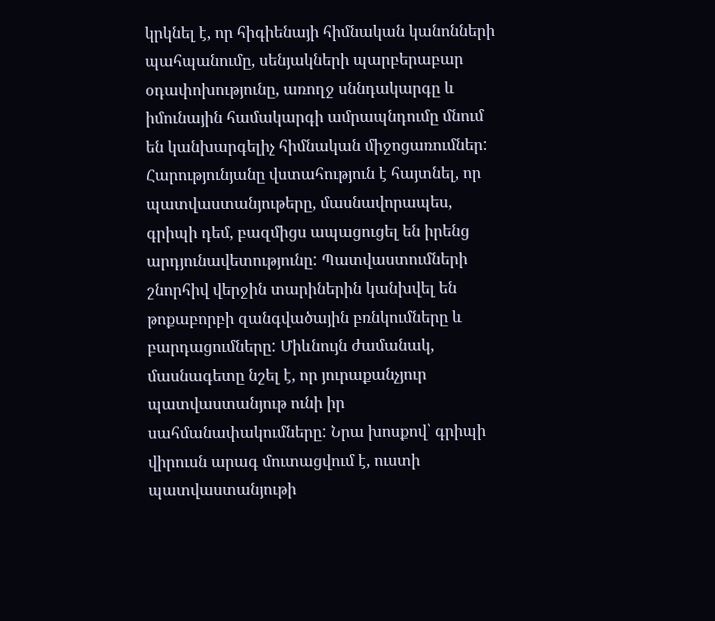կրկնել է, որ հիգիենայի հիմնական կանոնների պահպանումը, սենյակների պարբերաբար օդափոխությունը, առողջ սննդակարգը և իմունային համակարգի ամրապնդումը մնում են կանխարգելիչ հիմնական միջոցառումներ:
Հարությունյանը վստահություն է հայտնել, որ պատվաստանյութերը, մասնավորապես, գրիպի դեմ, բազմիցս ապացուցել են իրենց արդյունավետությունը: Պատվաստումների շնորհիվ վերջին տարիներին կանխվել են թոքաբորբի զանգվածային բռնկումները և բարդացումները: Միևնույն ժամանակ, մասնագետը նշել է, որ յուրաքանչյուր պատվաստանյութ ունի իր սահմանափակումները: Նրա խոսքով՝ գրիպի վիրուսն արագ մուտացվում է, ուստի պատվաստանյութի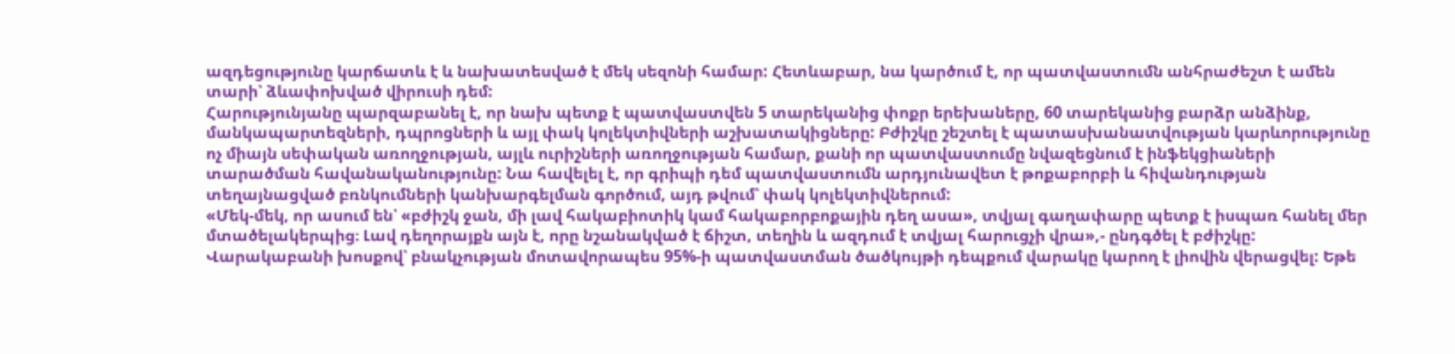ազդեցությունը կարճատև է և նախատեսված է մեկ սեզոնի համար: Հետևաբար, նա կարծում է, որ պատվաստումն անհրաժեշտ է ամեն տարի՝ ձևափոխված վիրուսի դեմ:
Հարությունյանը պարզաբանել է, որ նախ պետք է պատվաստվեն 5 տարեկանից փոքր երեխաները, 60 տարեկանից բարձր անձինք, մանկապարտեզների, դպրոցների և այլ փակ կոլեկտիվների աշխատակիցները: Բժիշկը շեշտել է պատասխանատվության կարևորությունը ոչ միայն սեփական առողջության, այլև ուրիշների առողջության համար, քանի որ պատվաստումը նվազեցնում է ինֆեկցիաների տարածման հավանականությունը: Նա հավելել է, որ գրիպի դեմ պատվաստումն արդյունավետ է թոքաբորբի և հիվանդության տեղայնացված բռնկումների կանխարգելման գործում, այդ թվում՝ փակ կոլեկտիվներում:
«Մեկ-մեկ, որ ասում են՝ «բժիշկ ջան, մի լավ հակաբիոտիկ կամ հակաբորբոքային դեղ ասա», տվյալ գաղափարը պետք է իսպառ հանել մեր մտածելակերպից։ Լավ դեղորայքն այն է, որը նշանակված է ճիշտ, տեղին և ազդում է տվյալ հարուցչի վրա»,- ընդգծել է բժիշկը:
Վարակաբանի խոսքով՝ բնակչության մոտավորապես 95%-ի պատվաստման ծածկույթի դեպքում վարակը կարող է լիովին վերացվել: Եթե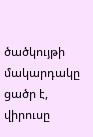ծածկույթի մակարդակը ցածր է, վիրուսը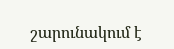շարունակում է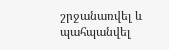շրջանառվել և պահպանվել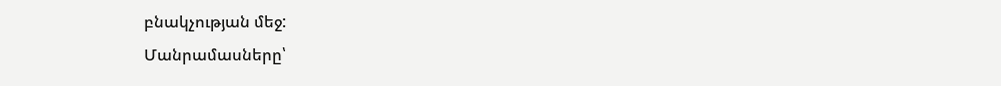բնակչության մեջ:
Մանրամասները՝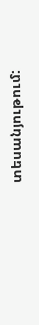տեսանյութում: